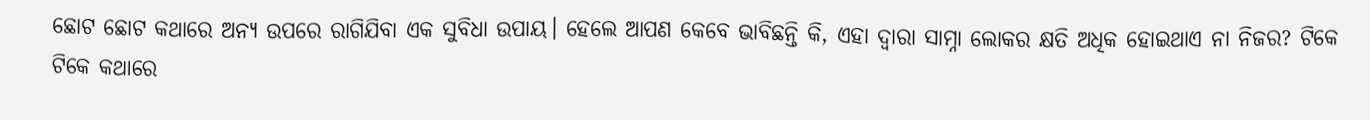ଛୋଟ ଛୋଟ କଥାରେ ଅନ୍ୟ ଉପରେ ରାଗିଯିବା ଏକ ସୁବିଧା ଉପାୟ। ହେଲେ ଆପଣ କେବେ ଭାବିଛନ୍ତି କି, ଏହା ଦ୍ବାରା ସାମ୍ନା ଲୋକର କ୍ଷତି ଅଧିକ ହୋଇଥାଏ ନା ନିଜର? ଟିକେ ଟିକେ କଥାରେ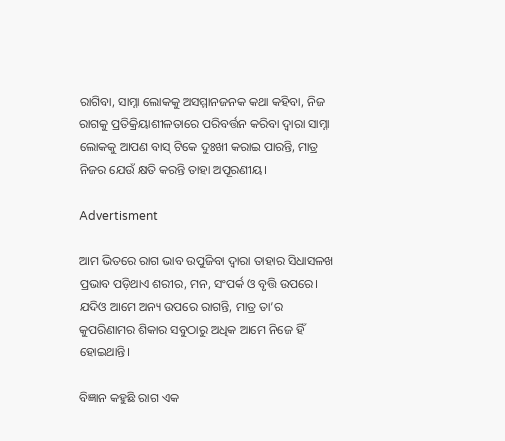ରାଗିବା, ସାମ୍ନା ଲୋକକୁ ଅସମ୍ମାନଜନକ କଥା କହିବା, ନିଜ ରାଗକୁ ପ୍ରତିକ୍ରିୟାଶୀଳତାରେ ପରିବର୍ତ୍ତନ କରିବା ଦ୍ବାରା ସାମ୍ନା ଲୋକକୁ ଆପଣ ବାସ୍‌ ଟିକେ ଦୁଃଖୀ କରାଇ ପାରନ୍ତି, ମାତ୍ର ନିଜର ଯେଉଁ କ୍ଷତି କରନ୍ତି ତାହା ଅପୂରଣୀୟ।

Advertisment

ଆମ ଭିତରେ ରାଗ ଭାବ ଉପୁଜିବା ଦ୍ବାରା ତାହାର ସିଧାସଳଖ ପ୍ରଭାବ ପଡ଼ିଥାଏ ଶରୀର, ମନ, ସଂପର୍କ ଓ ବୃତ୍ତି ଉପରେ। ଯଦିଓ ଆମେ ଅନ୍ୟ ଉପରେ ରାଗନ୍ତି, ମାତ୍ର ତା’ର କୁପରିଣାମର ଶିକାର ସବୁଠାରୁ ଅଧିକ ଆମେ ନିଜେ ହିଁ ହୋଇଥାନ୍ତି।

ବିଜ୍ଞାନ କହୁଛି ରାଗ ଏକ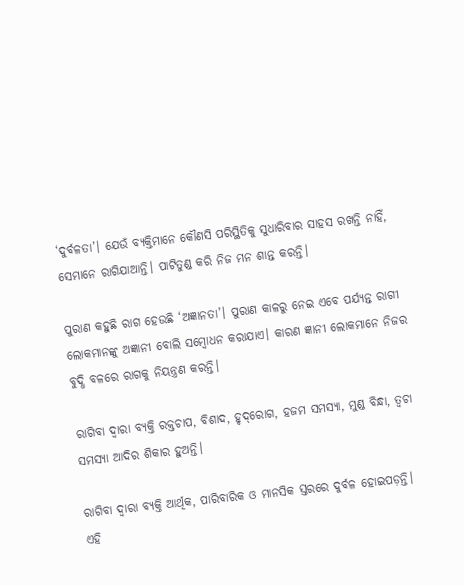‘ଦୁର୍ବଳତା’। ଯେଉଁ ବ୍ୟକ୍ତିମାନେ କୌଣସି ପରିସ୍ଥିତିକୁ ସୁଧାରିବାର ସାହସ ରଖନ୍ତି ନାହିଁ, ସେମାନେ ରାଗିଯାଆନ୍ତି। ପାଟିତୁଣ୍ଡ କରି ନିଜ ମନ ଶାନ୍ତ କରନ୍ତି।

ପୁରାଣ କହୁଛି ରାଗ ହେଉଛି ‘ଅଜ୍ଞାନତା’। ପୁରାଣ କାଳରୁ ନେଇ ଏବେ ପର୍ଯ୍ୟନ୍ତ ରାଗୀ ଲୋକମାନଙ୍କୁ ଅଜ୍ଞାନୀ ବୋଲି ସମ୍ବୋଧନ କରାଯାଏ। କାରଣ ଜ୍ଞାନୀ ଲୋକମାନେ ନିଜର ବୁଦ୍ଧି ବଳରେ ରାଗକୁ ନିୟନ୍ତ୍ରଣ କରନ୍ତି।

ରାଗିବା‌ ଦ୍ବାରା ବ୍ୟକ୍ତି ରକ୍ତଚାପ, ବିଶାଦ, ହୃଦ୍‌ରୋଗ, ହଜମ ସମସ୍ୟା, ମୁଣ୍ଡ ବିନ୍ଧା, ତ୍ବଚା ସମସ୍ୟା ଆଦିର ଶିକାର ହୁଅନ୍ତି।

ରାଗିବା ଦ୍ବାରା ବ୍ୟକ୍ତି ଆର୍ଥିକ, ପାରିବାରିକ ଓ ମାନସିକ ସ୍ତରରେ ଦୁର୍ବଳ ‌‌ହୋଇପଡ଼ନ୍ତି। ଏହି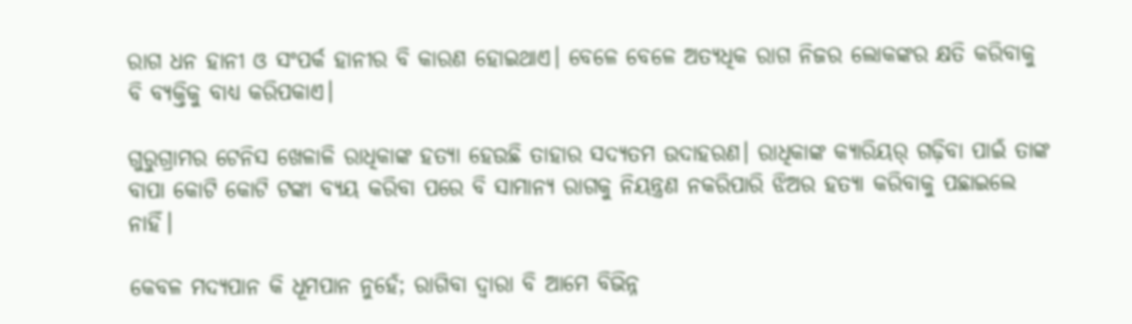ରାଗ ଧନ ହାନୀ ଓ ସଂପର୍କ ହାନୀର ବି କାରଣ ହୋଇଥାଏ। ବେଳେ ବେଳେ ଅତ୍ୟଧିକ ରାଗ ନିଜର ଲୋକଙ୍କର କ୍ଷତି କରିବାକୁ ବି ବ୍ୟକ୍ତିକୁ ବାଧ୍ୟ କରିପକାଏ।

ଗୁରୁଗ୍ରାମର ଟେନିସ ଖେଳାଳି ରାଧିକାଙ୍କ ହତ୍ୟା ହେଉଛି ତାହାର ସଦ୍ୟତମ ଉଦାହରଣ। ରାଧିକ‌ାଙ୍କ କ୍ୟାରିୟର୍‌ ଗଢ଼ିବା ପାଇଁ ତାଙ୍କ ବାପା କୋଟି କୋଟି ଟଙ୍କା ବ୍ୟୟ କରିବା ପରେ ବି ସାମାନ୍ୟ ରାଗକୁ ନିୟନ୍ତ୍ରଣ ନକରିପାରି ଝିଅର ହତ୍ୟା କରିବାକୁ ପଛାଇଲେ ନାହିଁ।

କେବଳ ମଦ୍ୟପାନ କି ଧୂମପାନ ନୁହେଁ; ରାଗିବା ଦ୍ବାରା ବି ଆମେ ବିଭିନ୍ନ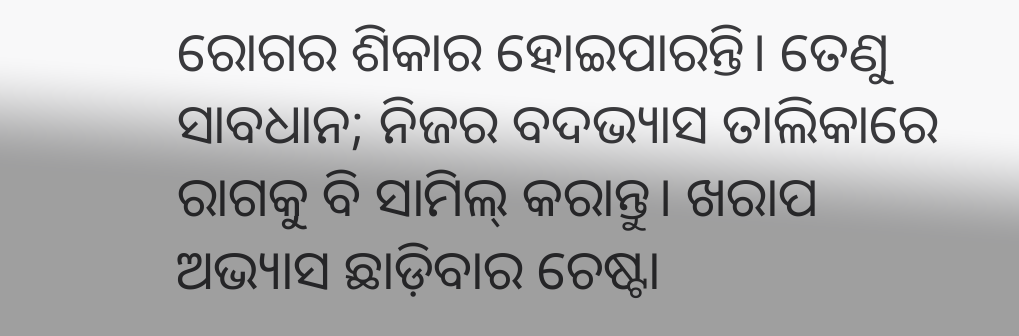ରୋଗର ଶିକାର ହୋଇପାରନ୍ତି। ତେଣୁ ସାବଧାନ; ନିଜର ବଦଭ୍ୟାସ ତାଲିକାରେ ରାଗକୁ ବି ସାମିଲ୍‌ କରାନ୍ତୁ। ଖରାପ ଅଭ୍ୟାସ ଛାଡ଼ିବାର ଚେଷ୍ଟା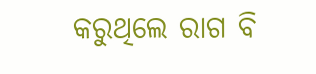କରୁଥିଲେ ରାଗ ବି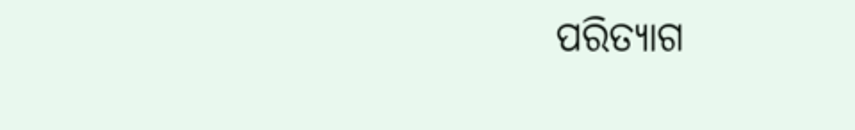ପରିତ୍ୟାଗ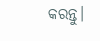କରନ୍ତୁ।